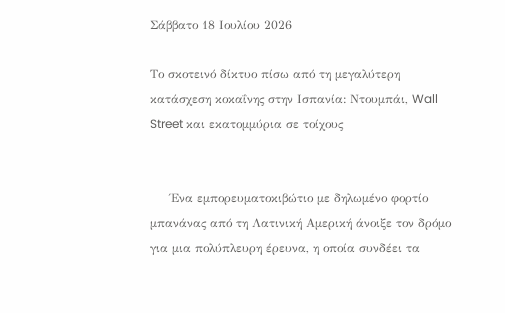Σάββατο 18 Ιουλίου 2026

Το σκοτεινό δίκτυο πίσω από τη μεγαλύτερη κατάσχεση κοκαΐνης στην Ισπανία: Ντουμπάι, Wall Street και εκατομμύρια σε τοίχους


     Ένα εμπορευματοκιβώτιο με δηλωμένο φορτίο μπανάνας από τη Λατινική Αμερική άνοιξε τον δρόμο για μια πολύπλευρη έρευνα, η οποία συνδέει τα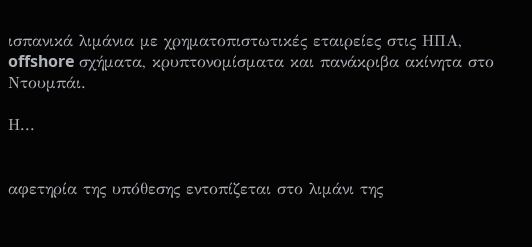ισπανικά λιμάνια με χρηματοπιστωτικές εταιρείες στις ΗΠΑ, offshore σχήματα, κρυπτονομίσματα και πανάκριβα ακίνητα στο Ντουμπάι.

Η...


αφετηρία της υπόθεσης εντοπίζεται στο λιμάνι της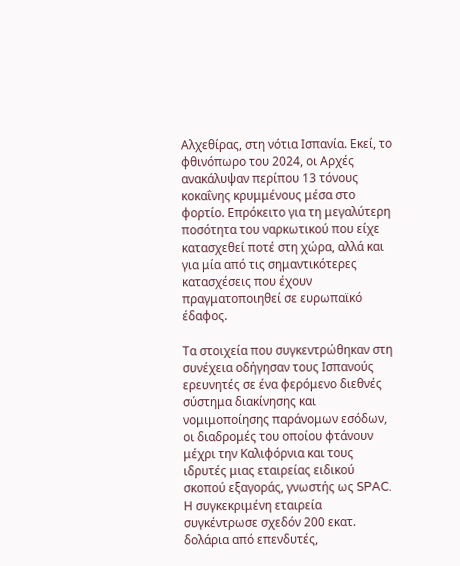Αλχεθίρας, στη νότια Ισπανία. Εκεί, το φθινόπωρο του 2024, οι Αρχές ανακάλυψαν περίπου 13 τόνους κοκαΐνης κρυμμένους μέσα στο φορτίο. Επρόκειτο για τη μεγαλύτερη ποσότητα του ναρκωτικού που είχε κατασχεθεί ποτέ στη χώρα, αλλά και για μία από τις σημαντικότερες κατασχέσεις που έχουν πραγματοποιηθεί σε ευρωπαϊκό έδαφος.

Τα στοιχεία που συγκεντρώθηκαν στη συνέχεια οδήγησαν τους Ισπανούς ερευνητές σε ένα φερόμενο διεθνές σύστημα διακίνησης και νομιμοποίησης παράνομων εσόδων, οι διαδρομές του οποίου φτάνουν μέχρι την Καλιφόρνια και τους ιδρυτές μιας εταιρείας ειδικού σκοπού εξαγοράς, γνωστής ως SPAC. Η συγκεκριμένη εταιρεία συγκέντρωσε σχεδόν 200 εκατ. δολάρια από επενδυτές,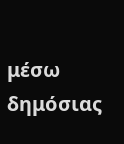μέσω δημόσιας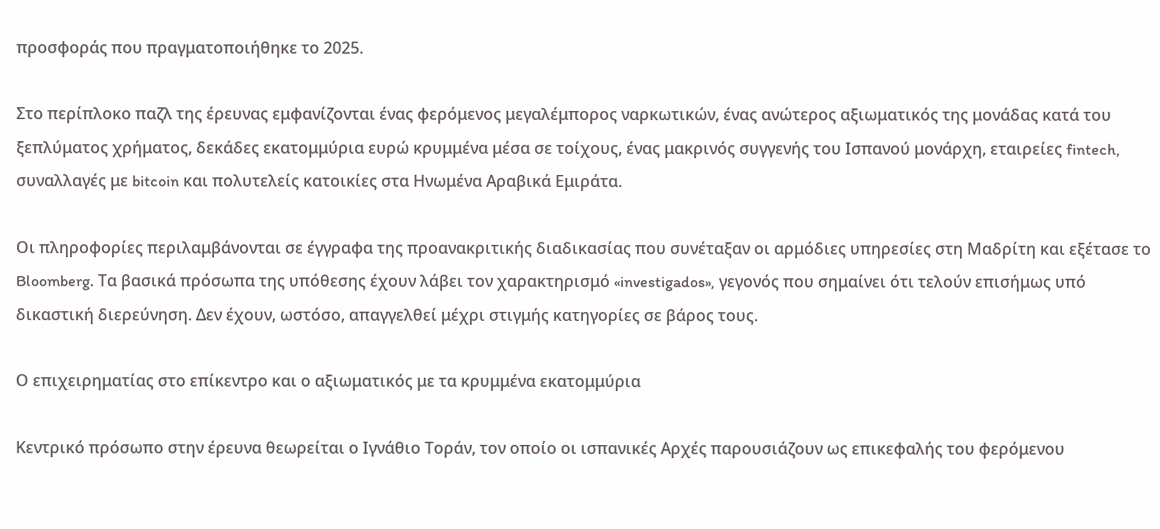προσφοράς που πραγματοποιήθηκε το 2025.

Στο περίπλοκο παζλ της έρευνας εμφανίζονται ένας φερόμενος μεγαλέμπορος ναρκωτικών, ένας ανώτερος αξιωματικός της μονάδας κατά του ξεπλύματος χρήματος, δεκάδες εκατομμύρια ευρώ κρυμμένα μέσα σε τοίχους, ένας μακρινός συγγενής του Ισπανού μονάρχη, εταιρείες fintech, συναλλαγές με bitcoin και πολυτελείς κατοικίες στα Ηνωμένα Αραβικά Εμιράτα.

Οι πληροφορίες περιλαμβάνονται σε έγγραφα της προανακριτικής διαδικασίας που συνέταξαν οι αρμόδιες υπηρεσίες στη Μαδρίτη και εξέτασε το Bloomberg. Τα βασικά πρόσωπα της υπόθεσης έχουν λάβει τον χαρακτηρισμό «investigados», γεγονός που σημαίνει ότι τελούν επισήμως υπό δικαστική διερεύνηση. Δεν έχουν, ωστόσο, απαγγελθεί μέχρι στιγμής κατηγορίες σε βάρος τους.

Ο επιχειρηματίας στο επίκεντρο και ο αξιωματικός με τα κρυμμένα εκατομμύρια

Κεντρικό πρόσωπο στην έρευνα θεωρείται ο Ιγνάθιο Τοράν, τον οποίο οι ισπανικές Αρχές παρουσιάζουν ως επικεφαλής του φερόμενου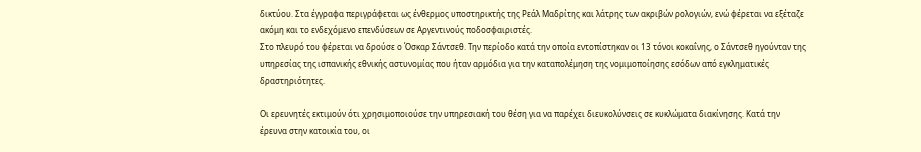δικτύου. Στα έγγραφα περιγράφεται ως ένθερμος υποστηρικτής της Ρεάλ Μαδρίτης και λάτρης των ακριβών ρολογιών, ενώ φέρεται να εξέταζε ακόμη και το ενδεχόμενο επενδύσεων σε Αργεντινούς ποδοσφαιριστές.
Στο πλευρό του φέρεται να δρούσε ο Όσκαρ Σάντσεθ. Την περίοδο κατά την οποία εντοπίστηκαν οι 13 τόνοι κοκαΐνης, ο Σάντσεθ ηγούνταν της υπηρεσίας της ισπανικής εθνικής αστυνομίας που ήταν αρμόδια για την καταπολέμηση της νομιμοποίησης εσόδων από εγκληματικές δραστηριότητες.

Οι ερευνητές εκτιμούν ότι χρησιμοποιούσε την υπηρεσιακή του θέση για να παρέχει διευκολύνσεις σε κυκλώματα διακίνησης. Κατά την έρευνα στην κατοικία του, οι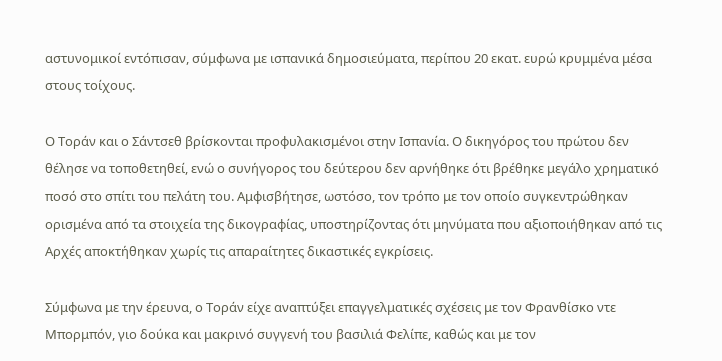αστυνομικοί εντόπισαν, σύμφωνα με ισπανικά δημοσιεύματα, περίπου 20 εκατ. ευρώ κρυμμένα μέσα στους τοίχους.

Ο Τοράν και ο Σάντσεθ βρίσκονται προφυλακισμένοι στην Ισπανία. Ο δικηγόρος του πρώτου δεν θέλησε να τοποθετηθεί, ενώ ο συνήγορος του δεύτερου δεν αρνήθηκε ότι βρέθηκε μεγάλο χρηματικό ποσό στο σπίτι του πελάτη του. Αμφισβήτησε, ωστόσο, τον τρόπο με τον οποίο συγκεντρώθηκαν ορισμένα από τα στοιχεία της δικογραφίας, υποστηρίζοντας ότι μηνύματα που αξιοποιήθηκαν από τις Αρχές αποκτήθηκαν χωρίς τις απαραίτητες δικαστικές εγκρίσεις.

Σύμφωνα με την έρευνα, ο Τοράν είχε αναπτύξει επαγγελματικές σχέσεις με τον Φρανθίσκο ντε Μπορμπόν, γιο δούκα και μακρινό συγγενή του βασιλιά Φελίπε, καθώς και με τον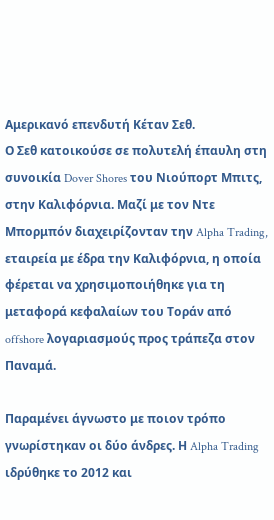Αμερικανό επενδυτή Κέταν Σεθ.
Ο Σεθ κατοικούσε σε πολυτελή έπαυλη στη συνοικία Dover Shores του Νιούπορτ Μπιτς, στην Καλιφόρνια. Μαζί με τον Ντε Μπορμπόν διαχειρίζονταν την Alpha Trading, εταιρεία με έδρα την Καλιφόρνια, η οποία φέρεται να χρησιμοποιήθηκε για τη μεταφορά κεφαλαίων του Τοράν από offshore λογαριασμούς προς τράπεζα στον Παναμά.

Παραμένει άγνωστο με ποιον τρόπο γνωρίστηκαν οι δύο άνδρες. Η Alpha Trading ιδρύθηκε το 2012 και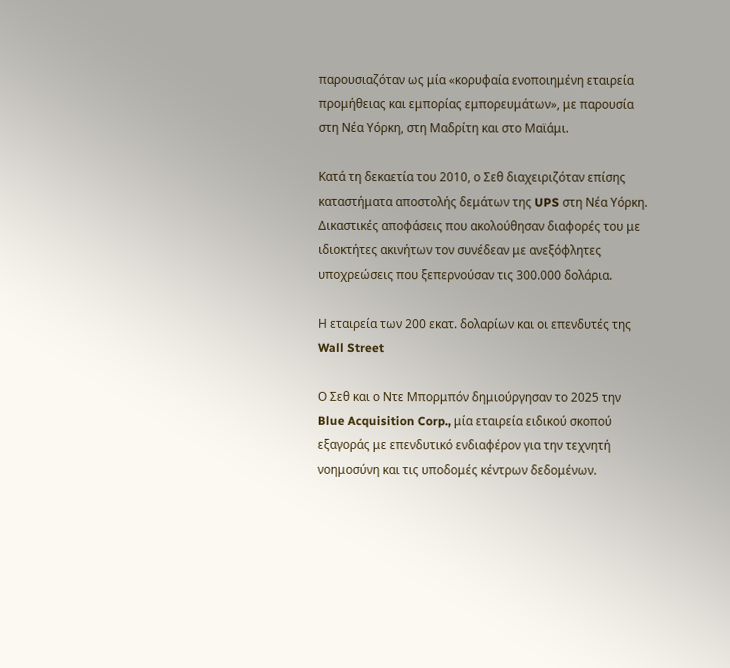παρουσιαζόταν ως μία «κορυφαία ενοποιημένη εταιρεία προμήθειας και εμπορίας εμπορευμάτων», με παρουσία στη Νέα Υόρκη, στη Μαδρίτη και στο Μαϊάμι.

Κατά τη δεκαετία του 2010, ο Σεθ διαχειριζόταν επίσης καταστήματα αποστολής δεμάτων της UPS στη Νέα Υόρκη. Δικαστικές αποφάσεις που ακολούθησαν διαφορές του με ιδιοκτήτες ακινήτων τον συνέδεαν με ανεξόφλητες υποχρεώσεις που ξεπερνούσαν τις 300.000 δολάρια.

Η εταιρεία των 200 εκατ. δολαρίων και οι επενδυτές της Wall Street

Ο Σεθ και ο Ντε Μπορμπόν δημιούργησαν το 2025 την Blue Acquisition Corp., μία εταιρεία ειδικού σκοπού εξαγοράς με επενδυτικό ενδιαφέρον για την τεχνητή νοημοσύνη και τις υποδομές κέντρων δεδομένων.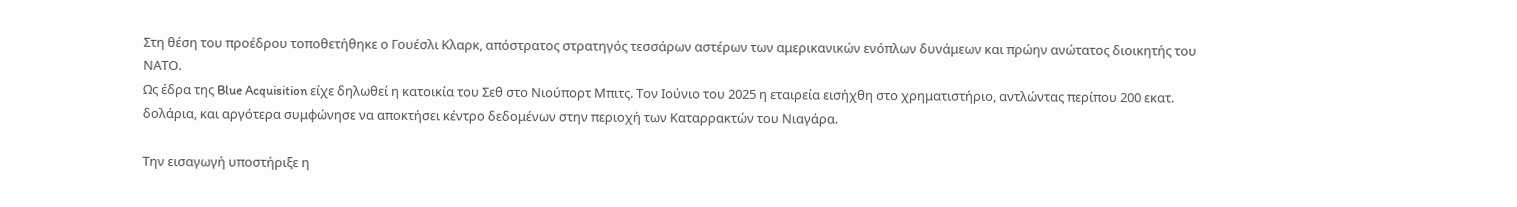Στη θέση του προέδρου τοποθετήθηκε ο Γουέσλι Κλαρκ, απόστρατος στρατηγός τεσσάρων αστέρων των αμερικανικών ενόπλων δυνάμεων και πρώην ανώτατος διοικητής του ΝΑΤΟ.
Ως έδρα της Blue Acquisition είχε δηλωθεί η κατοικία του Σεθ στο Νιούπορτ Μπιτς. Τον Ιούνιο του 2025 η εταιρεία εισήχθη στο χρηματιστήριο, αντλώντας περίπου 200 εκατ. δολάρια, και αργότερα συμφώνησε να αποκτήσει κέντρο δεδομένων στην περιοχή των Καταρρακτών του Νιαγάρα.

Την εισαγωγή υποστήριξε η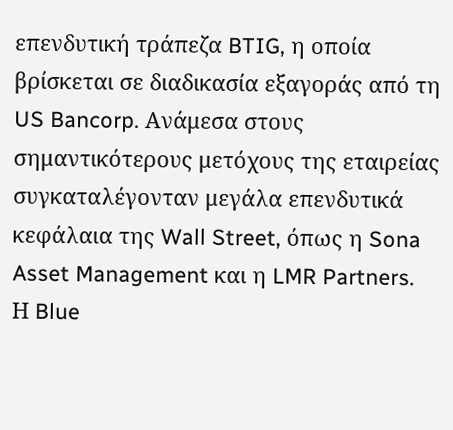επενδυτική τράπεζα BTIG, η οποία βρίσκεται σε διαδικασία εξαγοράς από τη US Bancorp. Ανάμεσα στους σημαντικότερους μετόχους της εταιρείας συγκαταλέγονταν μεγάλα επενδυτικά κεφάλαια της Wall Street, όπως η Sona Asset Management και η LMR Partners.
Η Blue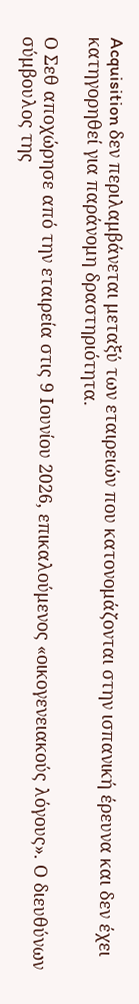Acquisition δεν περιλαμβάνεται μεταξύ των εταιρειών που κατονομάζονται στην ισπανική έρευνα και δεν έχει κατηγορηθεί για παράνομη δραστηριότητα.

Ο Σεθ αποχώρησε από την εταιρεία στις 9 Ιουνίου 2026, επικαλούμενος «οικογενειακούς λόγους». Ο διευθύνων σύμβουλος της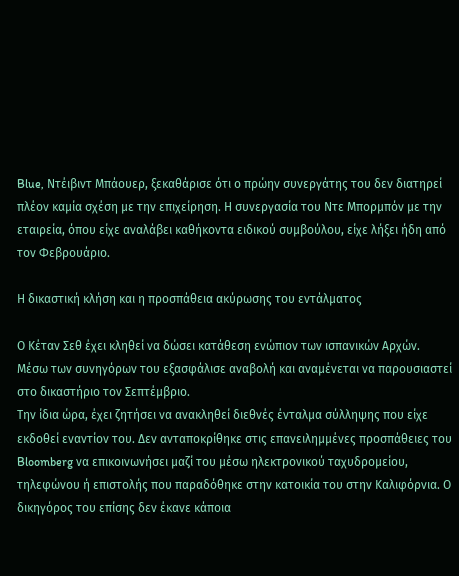Blue, Ντέιβιντ Μπάουερ, ξεκαθάρισε ότι ο πρώην συνεργάτης του δεν διατηρεί πλέον καμία σχέση με την επιχείρηση. Η συνεργασία του Ντε Μπορμπόν με την εταιρεία, όπου είχε αναλάβει καθήκοντα ειδικού συμβούλου, είχε λήξει ήδη από τον Φεβρουάριο.

Η δικαστική κλήση και η προσπάθεια ακύρωσης του εντάλματος

Ο Κέταν Σεθ έχει κληθεί να δώσει κατάθεση ενώπιον των ισπανικών Αρχών. Μέσω των συνηγόρων του εξασφάλισε αναβολή και αναμένεται να παρουσιαστεί στο δικαστήριο τον Σεπτέμβριο.
Την ίδια ώρα, έχει ζητήσει να ανακληθεί διεθνές ένταλμα σύλληψης που είχε εκδοθεί εναντίον του. Δεν ανταποκρίθηκε στις επανειλημμένες προσπάθειες του Bloomberg να επικοινωνήσει μαζί του μέσω ηλεκτρονικού ταχυδρομείου, τηλεφώνου ή επιστολής που παραδόθηκε στην κατοικία του στην Καλιφόρνια. Ο δικηγόρος του επίσης δεν έκανε κάποια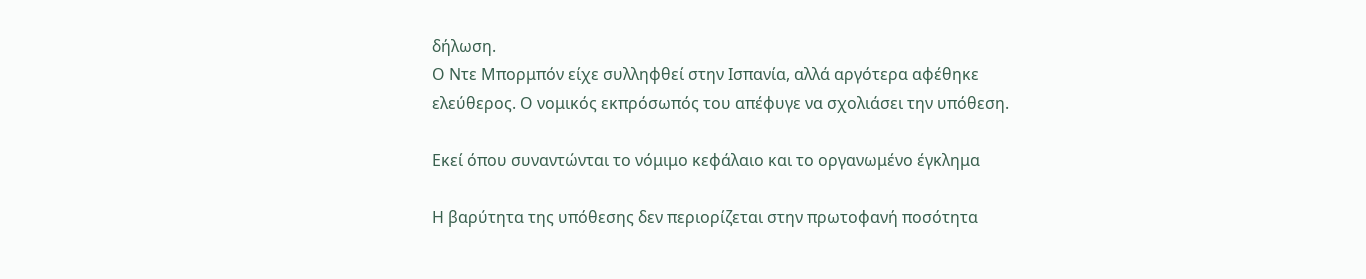δήλωση.
Ο Ντε Μπορμπόν είχε συλληφθεί στην Ισπανία, αλλά αργότερα αφέθηκε ελεύθερος. Ο νομικός εκπρόσωπός του απέφυγε να σχολιάσει την υπόθεση.

Εκεί όπου συναντώνται το νόμιμο κεφάλαιο και το οργανωμένο έγκλημα

Η βαρύτητα της υπόθεσης δεν περιορίζεται στην πρωτοφανή ποσότητα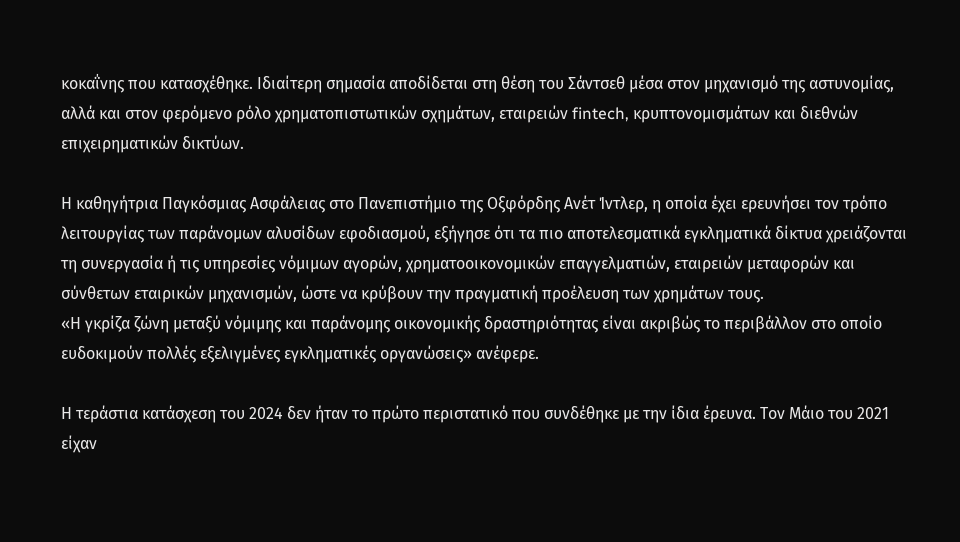κοκαΐνης που κατασχέθηκε. Ιδιαίτερη σημασία αποδίδεται στη θέση του Σάντσεθ μέσα στον μηχανισμό της αστυνομίας, αλλά και στον φερόμενο ρόλο χρηματοπιστωτικών σχημάτων, εταιρειών fintech, κρυπτονομισμάτων και διεθνών επιχειρηματικών δικτύων.

Η καθηγήτρια Παγκόσμιας Ασφάλειας στο Πανεπιστήμιο της Οξφόρδης Ανέτ Ίντλερ, η οποία έχει ερευνήσει τον τρόπο λειτουργίας των παράνομων αλυσίδων εφοδιασμού, εξήγησε ότι τα πιο αποτελεσματικά εγκληματικά δίκτυα χρειάζονται τη συνεργασία ή τις υπηρεσίες νόμιμων αγορών, χρηματοοικονομικών επαγγελματιών, εταιρειών μεταφορών και σύνθετων εταιρικών μηχανισμών, ώστε να κρύβουν την πραγματική προέλευση των χρημάτων τους.
«Η γκρίζα ζώνη μεταξύ νόμιμης και παράνομης οικονομικής δραστηριότητας είναι ακριβώς το περιβάλλον στο οποίο ευδοκιμούν πολλές εξελιγμένες εγκληματικές οργανώσεις» ανέφερε.

Η τεράστια κατάσχεση του 2024 δεν ήταν το πρώτο περιστατικό που συνδέθηκε με την ίδια έρευνα. Τον Μάιο του 2021 είχαν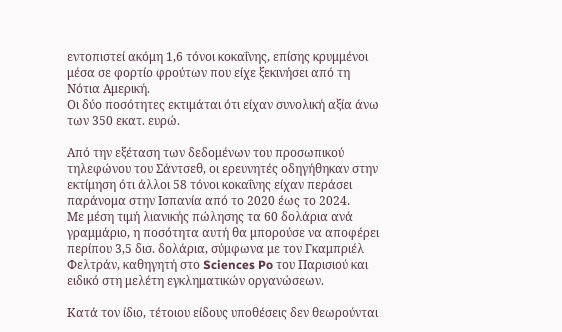εντοπιστεί ακόμη 1,6 τόνοι κοκαΐνης, επίσης κρυμμένοι μέσα σε φορτίο φρούτων που είχε ξεκινήσει από τη Νότια Αμερική.
Οι δύο ποσότητες εκτιμάται ότι είχαν συνολική αξία άνω των 350 εκατ. ευρώ.

Από την εξέταση των δεδομένων του προσωπικού τηλεφώνου του Σάντσεθ, οι ερευνητές οδηγήθηκαν στην εκτίμηση ότι άλλοι 58 τόνοι κοκαΐνης είχαν περάσει παράνομα στην Ισπανία από το 2020 έως το 2024.
Με μέση τιμή λιανικής πώλησης τα 60 δολάρια ανά γραμμάριο, η ποσότητα αυτή θα μπορούσε να αποφέρει περίπου 3,5 δισ. δολάρια, σύμφωνα με τον Γκαμπριέλ Φελτράν, καθηγητή στο Sciences Po του Παρισιού και ειδικό στη μελέτη εγκληματικών οργανώσεων.

Κατά τον ίδιο, τέτοιου είδους υποθέσεις δεν θεωρούνται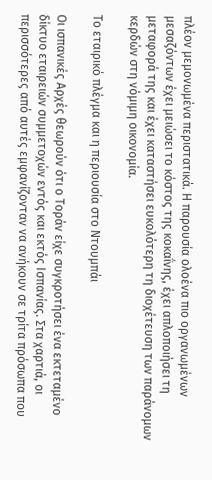πλέον μεμονωμένα περιστατικά. Η παρουσία ολοένα πιο οργανωμένων μεσαζόντων έχει μειώσει το κόστος της κοκαΐνης, έχει απλοποιήσει τη μεταφορά της και έχει καταστήσει ευκολότερη τη διοχέτευση των παράνομων κερδών στη νόμιμη οικονομία.

Το εταιρικό πλέγμα και η περιουσία στο Ντουμπάι

Οι ισπανικές Αρχές θεωρούν ότι ο Τοράν είχε συγκροτήσει ένα εκτεταμένο δίκτυο εταιρειών συμμετοχών εντός και εκτός Ισπανίας. Στα χαρτιά, οι περισσότερες από αυτές εμφανίζονταν να ανήκουν σε τρίτα πρόσωπα που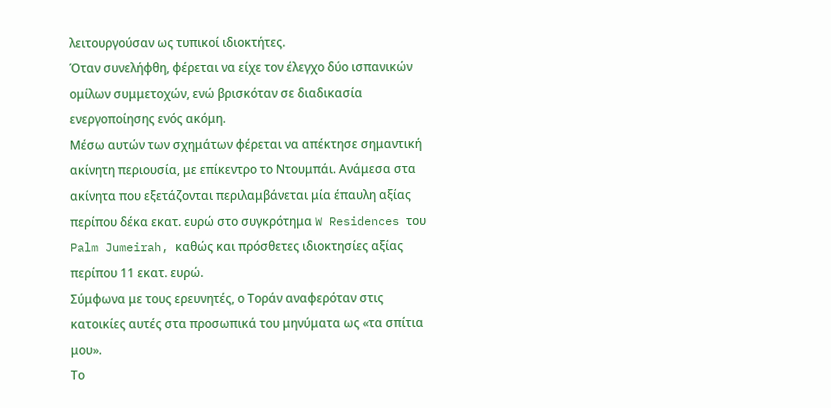λειτουργούσαν ως τυπικοί ιδιοκτήτες.
Όταν συνελήφθη, φέρεται να είχε τον έλεγχο δύο ισπανικών ομίλων συμμετοχών, ενώ βρισκόταν σε διαδικασία ενεργοποίησης ενός ακόμη.
Μέσω αυτών των σχημάτων φέρεται να απέκτησε σημαντική ακίνητη περιουσία, με επίκεντρο το Ντουμπάι. Ανάμεσα στα ακίνητα που εξετάζονται περιλαμβάνεται μία έπαυλη αξίας περίπου δέκα εκατ. ευρώ στο συγκρότημα W Residences του Palm Jumeirah, καθώς και πρόσθετες ιδιοκτησίες αξίας περίπου 11 εκατ. ευρώ.
Σύμφωνα με τους ερευνητές, ο Τοράν αναφερόταν στις κατοικίες αυτές στα προσωπικά του μηνύματα ως «τα σπίτια μου».
Το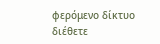φερόμενο δίκτυο διέθετε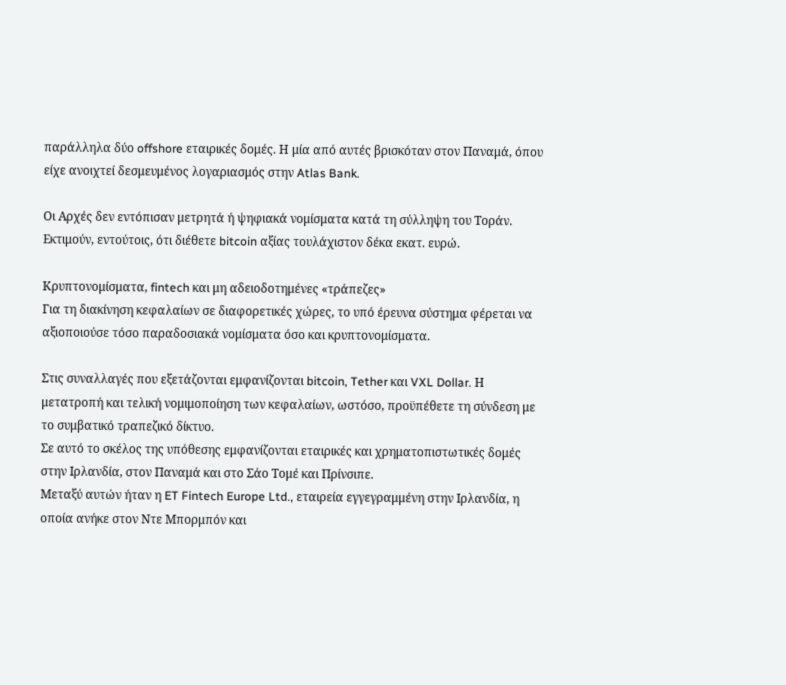παράλληλα δύο offshore εταιρικές δομές. Η μία από αυτές βρισκόταν στον Παναμά, όπου είχε ανοιχτεί δεσμευμένος λογαριασμός στην Atlas Bank.

Οι Αρχές δεν εντόπισαν μετρητά ή ψηφιακά νομίσματα κατά τη σύλληψη του Τοράν. Εκτιμούν, εντούτοις, ότι διέθετε bitcoin αξίας τουλάχιστον δέκα εκατ. ευρώ.

Κρυπτονομίσματα, fintech και μη αδειοδοτημένες «τράπεζες»
Για τη διακίνηση κεφαλαίων σε διαφορετικές χώρες, το υπό έρευνα σύστημα φέρεται να αξιοποιούσε τόσο παραδοσιακά νομίσματα όσο και κρυπτονομίσματα.

Στις συναλλαγές που εξετάζονται εμφανίζονται bitcoin, Tether και VXL Dollar. Η μετατροπή και τελική νομιμοποίηση των κεφαλαίων, ωστόσο, προϋπέθετε τη σύνδεση με το συμβατικό τραπεζικό δίκτυο.
Σε αυτό το σκέλος της υπόθεσης εμφανίζονται εταιρικές και χρηματοπιστωτικές δομές στην Ιρλανδία, στον Παναμά και στο Σάο Τομέ και Πρίνσιπε.
Μεταξύ αυτών ήταν η ET Fintech Europe Ltd., εταιρεία εγγεγραμμένη στην Ιρλανδία, η οποία ανήκε στον Ντε Μπορμπόν και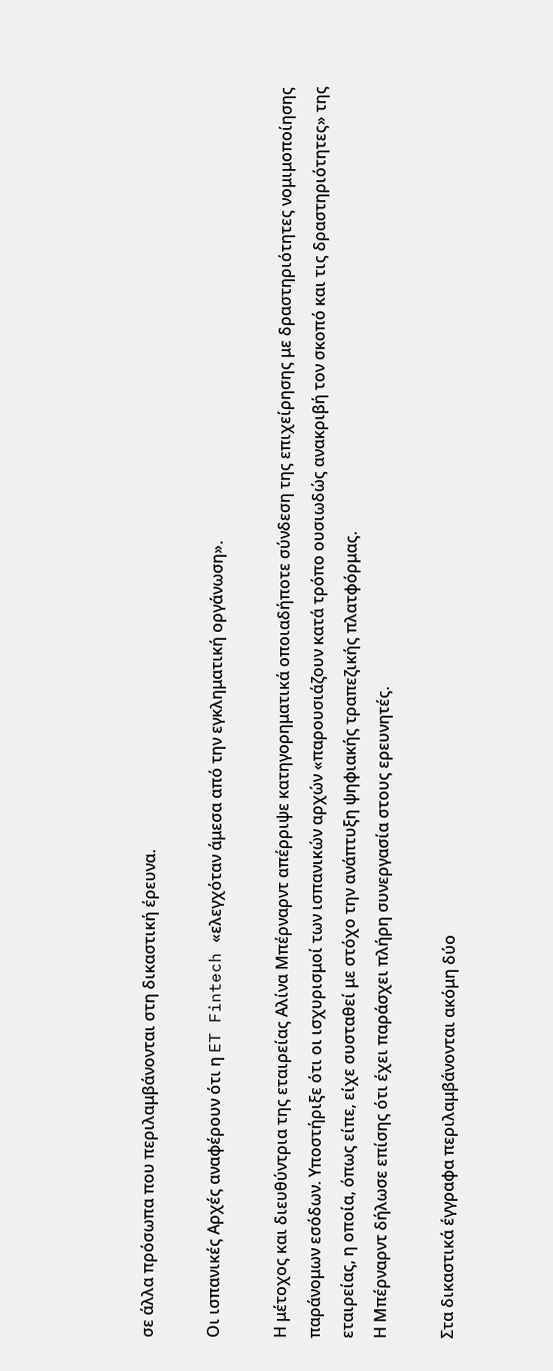σε άλλα πρόσωπα που περιλαμβάνονται στη δικαστική έρευνα.

Οι ισπανικές Αρχές αναφέρουν ότι η ET Fintech «ελεγχόταν άμεσα από την εγκληματική οργάνωση».

Η μέτοχος και διευθύντρια της εταιρείας Αλίνα Μπέρναρντ απέρριψε κατηγορηματικά οποιαδήποτε σύνδεση της επιχείρησης με δραστηριότητες νομιμοποίησης παράνομων εσόδων. Υποστήριξε ότι οι ισχυρισμοί των ισπανικών αρχών «παρουσιάζουν κατά τρόπο ουσιωδώς ανακριβή τον σκοπό και τις δραστηριότητες» της εταιρείας, η οποία, όπως είπε, είχε συσταθεί με στόχο την ανάπτυξη ψηφιακής τραπεζικής πλατφόρμας.
Η Μπέρναρντ δήλωσε επίσης ότι έχει παράσχει πλήρη συνεργασία στους ερευνητές.

Στα δικαστικά έγγραφα περιλαμβάνονται ακόμη δύο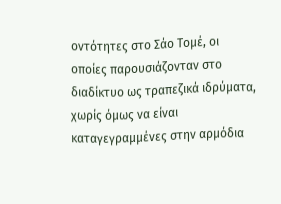οντότητες στο Σάο Τομέ, οι οποίες παρουσιάζονταν στο διαδίκτυο ως τραπεζικά ιδρύματα, χωρίς όμως να είναι καταγεγραμμένες στην αρμόδια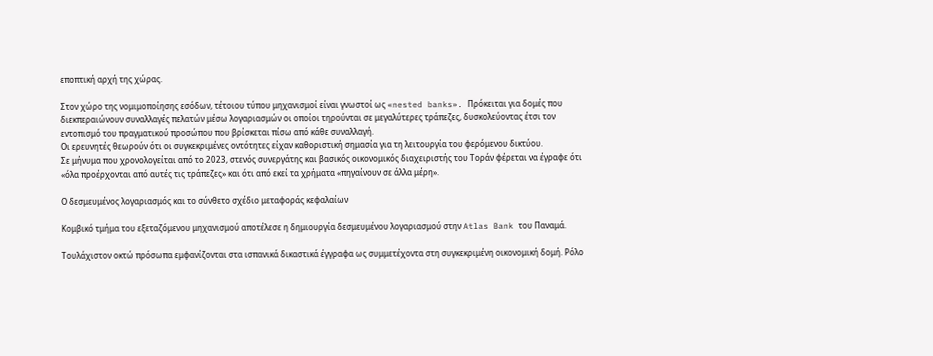εποπτική αρχή της χώρας.

Στον χώρο της νομιμοποίησης εσόδων, τέτοιου τύπου μηχανισμοί είναι γνωστοί ως «nested banks». Πρόκειται για δομές που διεκπεραιώνουν συναλλαγές πελατών μέσω λογαριασμών οι οποίοι τηρούνται σε μεγαλύτερες τράπεζες, δυσκολεύοντας έτσι τον εντοπισμό του πραγματικού προσώπου που βρίσκεται πίσω από κάθε συναλλαγή.
Οι ερευνητές θεωρούν ότι οι συγκεκριμένες οντότητες είχαν καθοριστική σημασία για τη λειτουργία του φερόμενου δικτύου.
Σε μήνυμα που χρονολογείται από το 2023, στενός συνεργάτης και βασικός οικονομικός διαχειριστής του Τοράν φέρεται να έγραφε ότι «όλα προέρχονται από αυτές τις τράπεζες» και ότι από εκεί τα χρήματα «πηγαίνουν σε άλλα μέρη».

Ο δεσμευμένος λογαριασμός και το σύνθετο σχέδιο μεταφοράς κεφαλαίων

Κομβικό τμήμα του εξεταζόμενου μηχανισμού αποτέλεσε η δημιουργία δεσμευμένου λογαριασμού στην Atlas Bank του Παναμά.

Τουλάχιστον οκτώ πρόσωπα εμφανίζονται στα ισπανικά δικαστικά έγγραφα ως συμμετέχοντα στη συγκεκριμένη οικονομική δομή. Ρόλο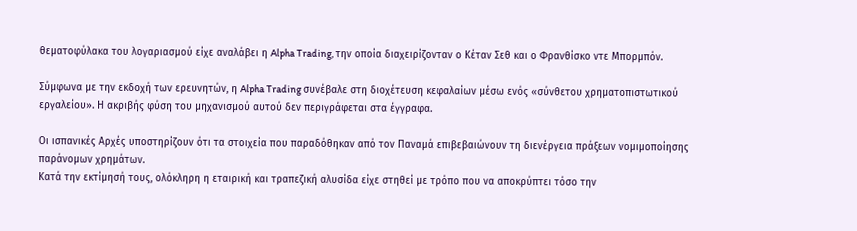θεματοφύλακα του λογαριασμού είχε αναλάβει η Alpha Trading, την οποία διαχειρίζονταν ο Κέταν Σεθ και ο Φρανθίσκο ντε Μπορμπόν.

Σύμφωνα με την εκδοχή των ερευνητών, η Alpha Trading συνέβαλε στη διοχέτευση κεφαλαίων μέσω ενός «σύνθετου χρηματοπιστωτικού εργαλείου». Η ακριβής φύση του μηχανισμού αυτού δεν περιγράφεται στα έγγραφα.

Οι ισπανικές Αρχές υποστηρίζουν ότι τα στοιχεία που παραδόθηκαν από τον Παναμά επιβεβαιώνουν τη διενέργεια πράξεων νομιμοποίησης παράνομων χρημάτων.
Κατά την εκτίμησή τους, ολόκληρη η εταιρική και τραπεζική αλυσίδα είχε στηθεί με τρόπο που να αποκρύπτει τόσο την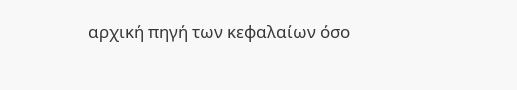αρχική πηγή των κεφαλαίων όσο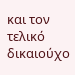και τον τελικό δικαιούχο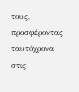τους, προσφέροντας ταυτόχρονα στις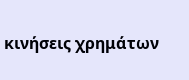κινήσεις χρημάτων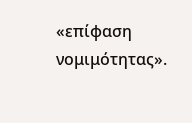«επίφαση νομιμότητας».